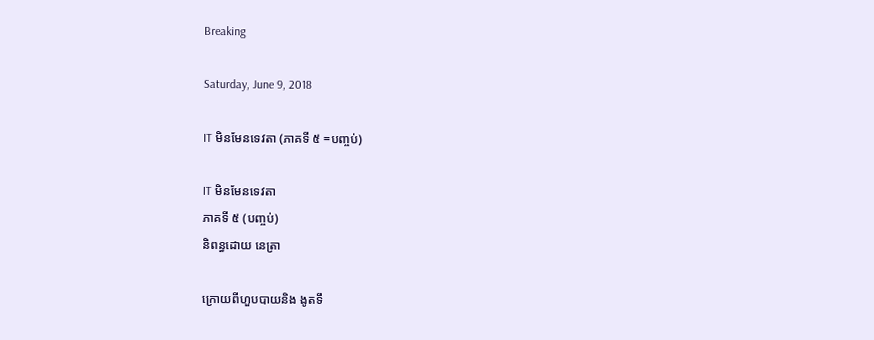Breaking

Saturday, June 9, 2018

IT មិនមែនទេវតា (ភាគទី ៥ =បញ្ចប់)

IT មិនមែនទេវតា
ភាគទី ៥ (បញ្ចប់)
និពន្ធដោយ នេត្រា

ក្រោយពីហួបបាយនិង ងូតទឹ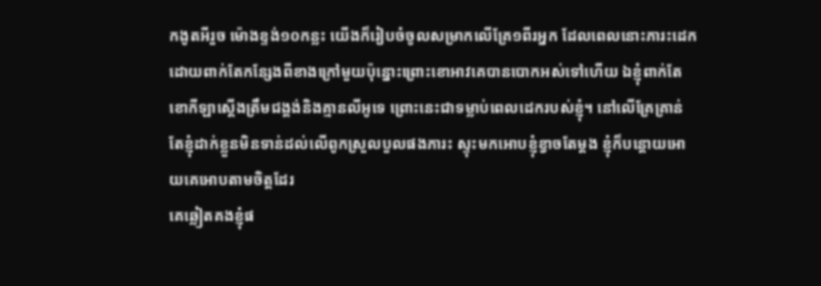កងូតអីរួច ម៉ោងខ្ទង់១០កន្លះ យើងក៏រៀបចំចូលសម្រាកលើគ្រែ១ពីរអ្នក ដែលពេលនោះភារះដេកដោយពាក់តែកន្សែងពីខាងក្រៅមួយប៉ុន្នោះព្រោះខោអាវគេបានបោកអស់ទៅហើយ ឯខ្ញុំពាក់តែខោកីឡាស្ដើងត្រឹមជង្គង់និងគ្មានលីអូទេ ព្រោះនេះជាទម្លាប់ពេលដេករបស់ខ្ញុំ។ នៅលើគ្រែគ្រាន់តែខ្ញុំដាក់ខ្លួនមិនទាន់ដល់លើពូកស្រួលបួលផងភារះ ស្ទុះមកអោបខ្ញុំខ្វាចតែម្ដង ខ្ញុំក៏បន្ដោយអោយគេអោបតាមចិត្តដែរ
គេឆ្លៀតគងខ្ញុំផ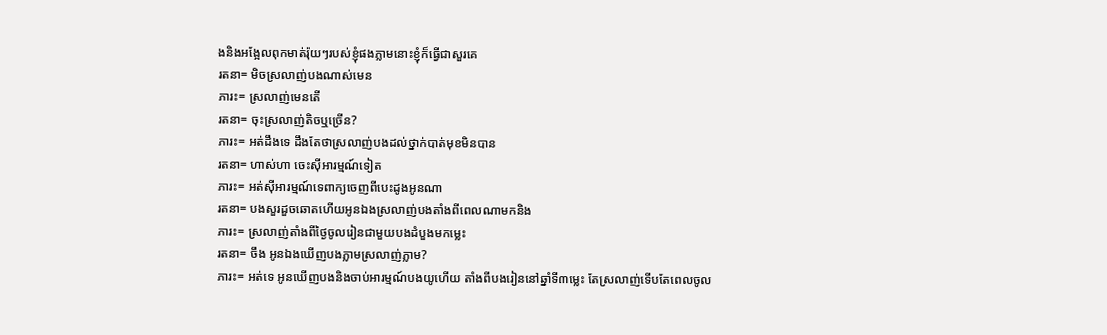ងនិងអង្អែលពុកមាត់រ៉ុយៗរបស់ខ្ញុំផងភ្លាមនោះខ្ញុំក៏ធ្វើជាសួរគេ
រតនា= មិចស្រលាញ់បងណាស់មេន
ភារះ= ស្រលាញ់មេនតើ
រតនា= ចុះស្រលាញ់តិចឬច្រើន?
ភារះ= អត់ដឹងទេ ដឹងតែថាស្រលាញ់បងដល់ថ្នាក់បាត់មុខមិនបាន
រតនា= ហាស់ហា ចេះស៊ីអារម្មណ៍ទៀត
ភារះ= អត់ស៊ីអារម្មណ៍ទេពាក្យចេញពីបេះដូងអូនណា
រតនា= បងសួរដួចឆោតហើយអូនឯងស្រលាញ់បងតាំងពីពេលណាមកនិង
ភារះ= ស្រលាញ់តាំងពីថ្ងៃចូលរៀនជាមួយបងដំបួងមកម្លេះ
រតនា= ចឹង អូនឯងឃើញបងភ្លាមស្រលាញ់ភ្លាម?
ភារះ= អត់ទេ អូនឃើញបងនិងចាប់អារម្មណ៍បងយូហើយ តាំងពីបងរៀននៅឆ្នាំទី៣ម្លេះ តែស្រលាញ់ទើបតែពេលចូល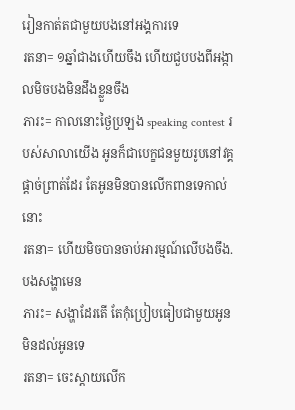រៀនកាត់តជាមួយបងនៅអង្គការទេ
រតនា= ១ឆ្នាំជាងហើយចឹង ហើយជួបបងពីអង្កាលមិចបងមិនដឹងខ្លួនចឹង
ភារះ= កាលនោះថ្ងៃប្រឡង speaking contest របស់សាលាយើង អូនក៏ជាបេក្ខជនមួយរូបនៅវគ្គផ្ដាច់ព្រាត់ដែរ តែអូនមិនបានលើកពានទេកាល់នោះ
រតនា= ហើយមិចបានចាប់អារម្មណ៍លើបងចឹង.បងសង្ហាមេន
ភារះ= សង្ហាដែរតើ តែកុំប្រៀបធៀបជាមួយអូនមិនដល់អូនទេ
រតនា= ចេះស្ដាយលើក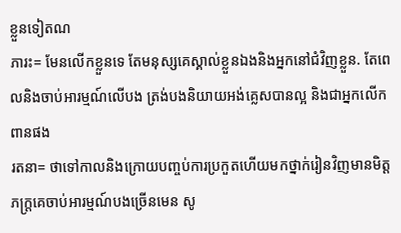ខ្លួនទៀតណ
ភារះ= មែនលើកខ្លួនទេ តែមនុស្សគេស្គាល់ខ្លួនឯងនិងអ្នកនៅជំវិញខ្លួន. តែពេលនិងចាប់អារម្មណ៍លើបង ត្រង់បងនិយាយអង់គ្លេសបានល្អ និងជាអ្នកលើកពានផង
រតនា= ថាទៅកាលនិងក្រោយបញ្ចប់ការប្រកួតហើយមកថ្នាក់រៀនវិញមានមិត្តភក្ត្រគេចាប់អារម្មណ៍បងច្រើនមេន សូ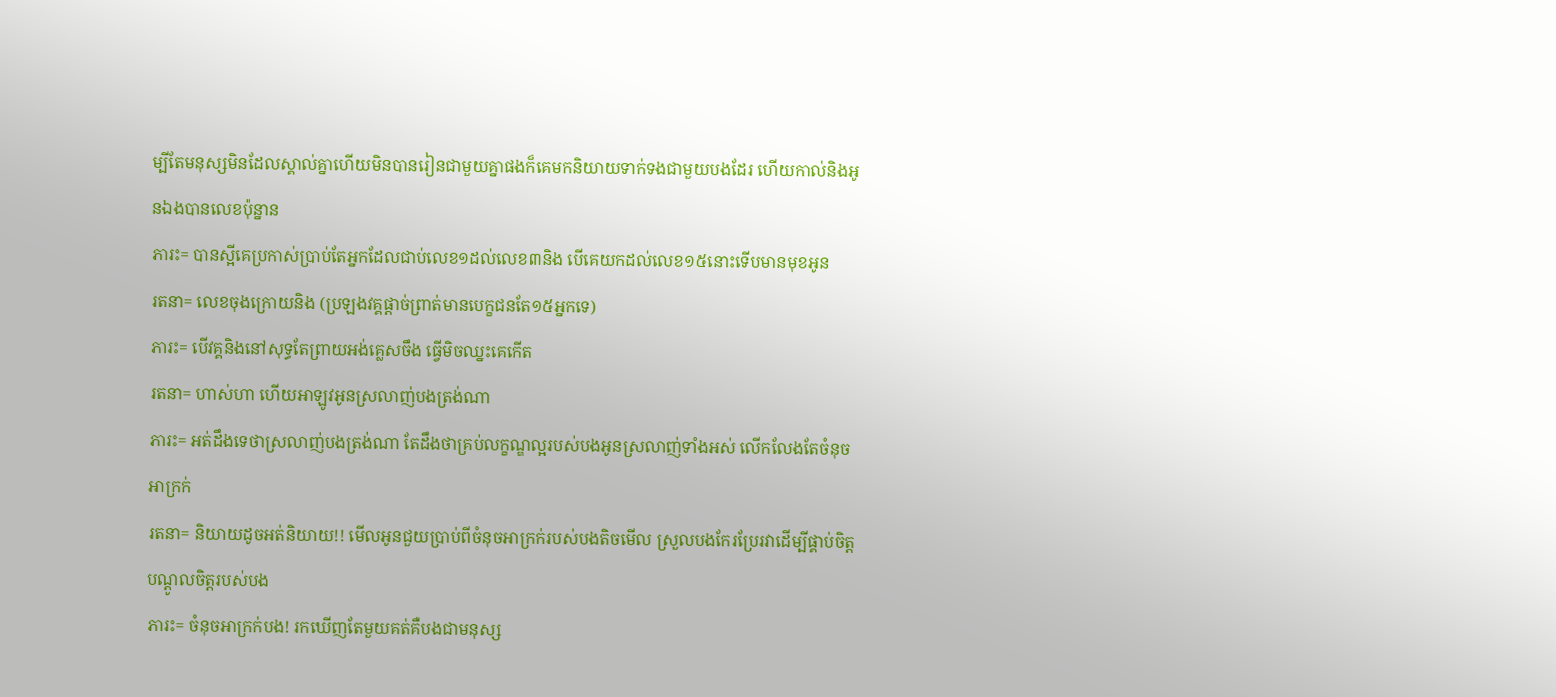ម្បីតែមនុស្សមិនដែលស្គាល់គ្នាហើយមិនបានរៀនជាមួយគ្នាផងក៏គេមកនិយាយទាក់ទងជាមួយបងដែរ ហើយកាល់និងអូនឯងបានលេខប៉ុន្នាន
ភារះ= បានស្អីគេប្រកាស់ប្រាប់តែអ្នកដែលជាប់លេខ១ដល់លេខ៣និង បើគេយកដល់លេខ១៥នោះទើបមានមុខអូន
រតនា= លេខចុងក្រោយនិង (ប្រឡងវគ្គផ្ដាច់ព្រាត់មានបេក្ខជនតែ១៥អ្នកទេ)
ភារះ= បើវគ្គនិងនៅសុទ្ធតែព្រាយអង់គ្លេសចឹង ធ្វើមិចឈ្នះគេកើត
រតនា= ហាស់ហា ហើយអាឡូវអូនស្រលាញ់បងត្រង់ណា
ភារះ= អត់ដឹងទេថាស្រលាញ់បងត្រង់ណា តែដឹងថាគ្រប់លក្ខណ្ឌល្អរបស់បងអូនស្រលាញ់ទាំងអស់ លើកលែងតែចំនុចអាក្រក់
រតនា= និយាយដូចអត់និយាយ!! មើលអូនជួយប្រាប់ពីចំនុចអាក្រក់របស់បងតិចមើល ស្រួលបងកែរប្រែរវាដើម្បីផ្គាប់ចិត្ត បណ្ដូលចិត្តរបស់បង
ភារះ= ចំនុចអាក្រក់បង! រកឃើញតែមួយគត់គឺបងជាមនុស្ស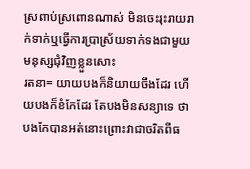ស្រពាប់ស្រពោនណាស់ មិនចេះរុះរាយរាក់ទាក់ឬធ្វើការប្រាស្រ័យទាក់ទងជាមួយមនុស្សជុំវិញខ្លួនសោះ
រតនា= យាយបងក៏និយាយចឹងដែរ ហើយបងក៏ខំកែដែរ តែបងមិនសន្យាទេ ថាបងកែបានអត់នោះព្រោះវាជាចរិតពីធ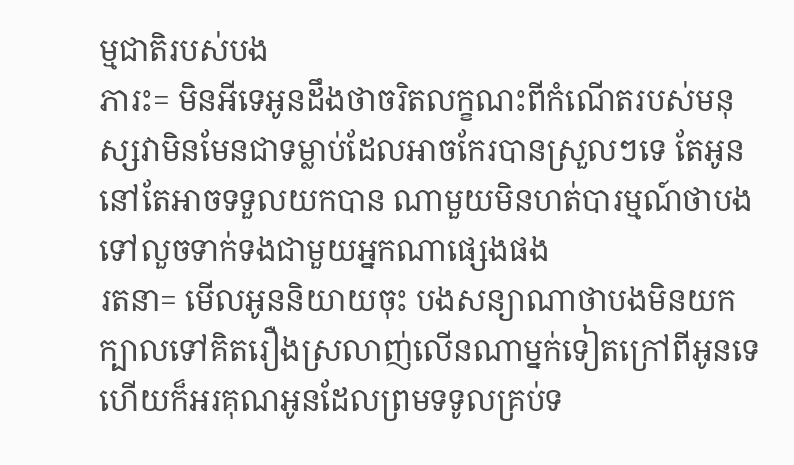ម្មជាតិរបស់បង
ភារះ= មិនអីទេអូនដឹងថាចរិតលក្ខណះពីកំណើតរបស់មនុស្សវាមិនមែនជាទម្លាប់ដែលអាចកែរបានស្រួលៗទេ តែអូននៅតែអាចទទួលយកបាន ណាមួយមិនហត់បារម្មណ៍ថាបងទៅលួចទាក់ទងជាមួយអ្នកណាផ្សេងផង
រតនា= មើលអូននិយាយចុះ បងសន្យាណាថាបងមិនយកក្បាលទៅគិតរឿងស្រលាញ់លើនណាម្នក់ទៀតក្រៅពីអូនទេ ហើយក៏អរគុណអូនដែលព្រមទទូលគ្រប់ទ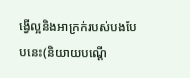ង្វើល្អនិងអាក្រក់របស់បងបែបនេះ(និយាយបណ្ដើ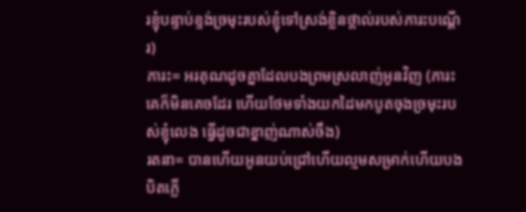រខ្ញុំបន្ទាប់ខ្ទង់ច្រមុះរបស់ខ្ញុំទៅស្រង់ខ្លិនថ្ពាល់របស់ភារះបណ្ដើរ)
ភារះ= អរគុណដូចគ្នាដែលបងព្រមស្រលាញ់អូនវិញ (ភារះគេក៏មិនគេចដែរ ហើយថែមទាំងយកដៃមកបូតចុងច្រមុះរបស់ខ្ញុំលេង ធ្វើដូចជាខ្នាញ់ណាស់ចឹង)
រតនា= បានហើយអូនយប់ជ្រៅហើយល្មមសម្រាក់ហើយបងបិតភ្លើ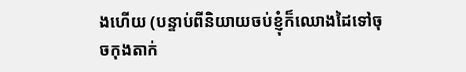ងហើយ (បន្ទាប់ពីនិយាយចប់ខ្ញុំក៏ឈោងដៃទៅចុចកុងតាក់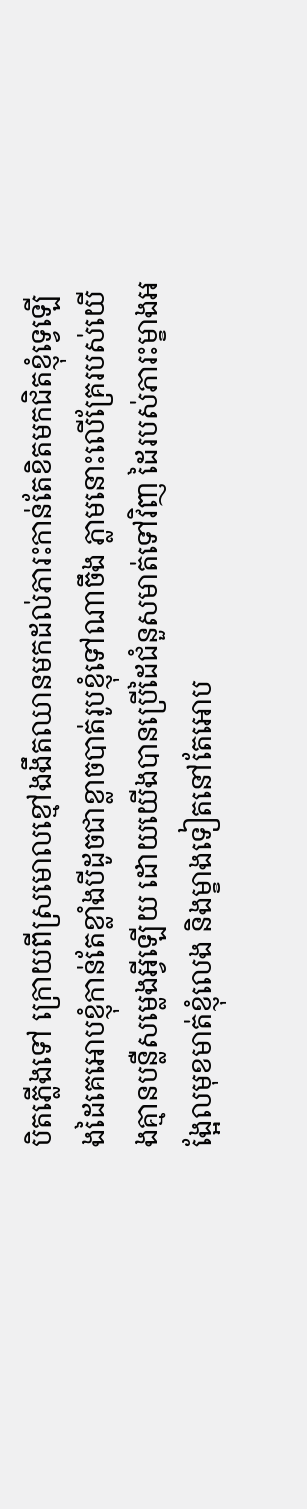បិតភ្លើងទៅ ក្រោយពីស្រមោលខ្មៅងងឹតឈានមកដល់ភារះកាន់តែខិតមកជិតខ្ញុំទេ្វឡើងដៃគេអោបខ្ញុំកាន់តែខ្លាំងបីដូចជាខ្លាចបាត់រូបខ្ញុំទៅណាចឹង ភ្លាមនោះលើគ្រែរបស់យើងគ្មានបន្លឺសម្លេងអ្វីឡើយ ដោយយើងបានប្រើដៃជំនួសមាត់ទៅវិញ ដៃរបស់ភារះម្ខាងអង្អែលមុខមាត់ខ្ញុំលេង និងម្ខាងទៀតនៅតែអោប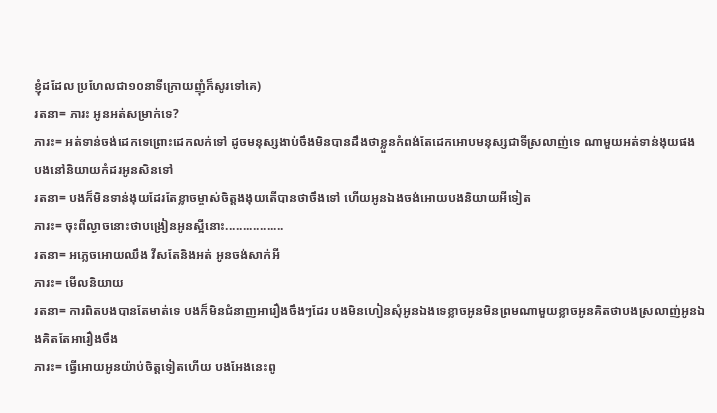ខ្ញុំដដែល ប្រហែលជា១០នាទីក្រោយញុំក៏សូរទៅគេ)
រតនា= ភារះ អូនអត់សម្រាក់ទេ?
ភារះ= អត់ទាន់ចង់ដេកទេព្រោះដេកលក់ទៅ ដូចមនុស្សងាប់ចឹងមិនបានដឹងថាខ្លួនកំពង់តែដេកអោបមនុស្សជាទីស្រលាញ់ទេ ណាមួយអត់ទាន់ងុយផង បងនៅនិយាយកំដរអូនសិនទៅ
រតនា= បងក៏មិនទាន់ងុយដែរតែខ្លាចម្ចាស់ចិត្តងងុយតើបានថាចឹងទៅ ហើយអូនឯងចង់អោយបងនិយាយអីទៀត
ភារះ= ចុះពីល្ងាចនោះថាបង្រៀនអូនស្អីនោះ.................
រតនា= អភ្លេចអោយឈឹង វីសតែនិងអត់ អូនចង់សាក់អី
ភារះ= មើលនិយាយ
រតនា= ការពិតបងបានតែមាត់ទេ បងក៏មិនជំនាញអារឿងចឹងៗដែរ បងមិនហៀនសុំអូនឯងទេខ្លាចអូនមិនព្រមណាមួយខ្លាចអូនគិតថាបងស្រលាញ់អូនឯងគិតតែអារឿងចឹង
ភារះ= ធ្វើអោយអូនយ៉ាប់ចិត្តទៀតហើយ បងអែងនេះពូ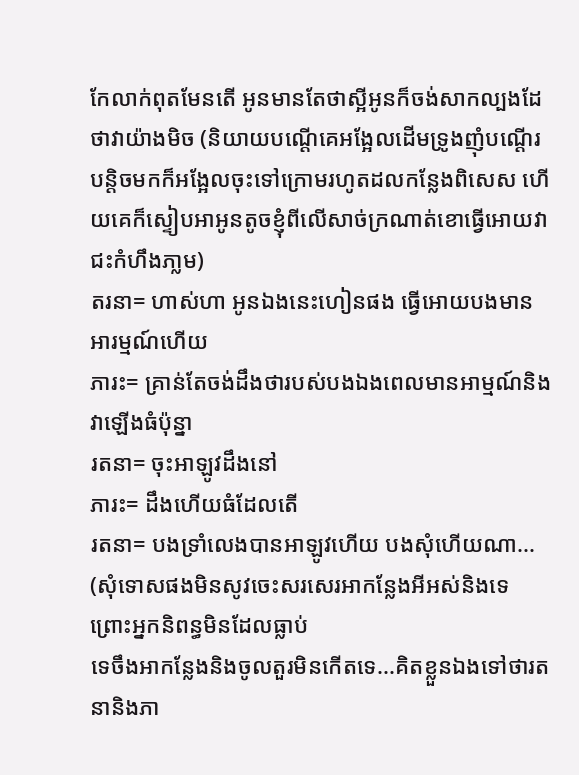កែលាក់ពុតមែនតើ អូនមានតែថាស្អីអូនក៏ចង់សាកល្បងដែថាវាយ៉ាងមិច (និយាយបណ្ដើគេអង្អែលដើមទ្រូងញុំបណ្ដើរ បន្តិចមកក៏អង្អែលចុះទៅក្រោមរហូតដលកន្លែងពិសេស ហើយគេក៏ស្ទៀបអាអូនតូចខ្ញុំពីលើសាច់ក្រណាត់ខោធ្វើអោយវាជះកំហឹងភា្លម)
តរនា= ហាស់ហា អូនឯងនេះហៀនផង ធ្វើអោយបងមានអារម្មណ៍ហើយ
ភារះ= គ្រាន់តែចង់ដឹងថារបស់បងឯងពេលមានអាម្មណ៍និងវាឡើងធំប៉ុន្នា
រតនា= ចុះអាឡូវដឹងនៅ
ភារះ= ដឹងហើយធំដែលតើ
រតនា= បងទ្រាំលេងបានអាឡូវហើយ បងសុំហើយណា...
(សុំទោសផងមិនសូវចេះសរសេរអាកន្លែងអីអស់និងទេ ព្រោះអ្នកនិពន្ធមិនដែលធ្លាប់
ទេចឹងអាកន្លែងនិងចូលតួរមិនកើតទេ...គិតខ្លួនឯងទៅថារតនានិងភា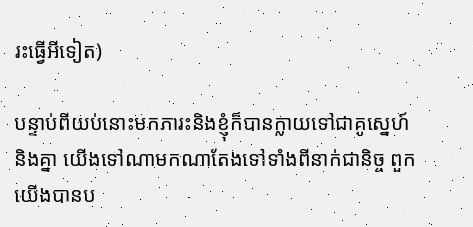រះធ្វើអីទៀត)

បន្ទាប់ពីយប់នោះមកភារះនិងខ្ញុំក៏បានក្លាយទៅជាគូស្នេហ៍និងគ្នា យើងទៅណាមកណាតែងទៅទាំងពីនាក់ជានិច្ច ពួកយើងបានប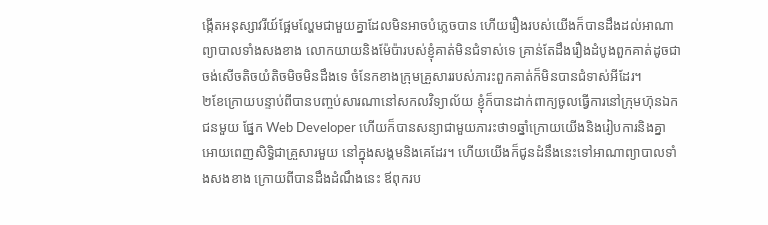ង្កើតអនុស្សាវរីយ៍ផ្អែមល្ហែមជាមួយគ្នាដែលមិនអាចបំភ្លេចបាន ហើយរឿងរបស់យើងក៏បានដឹងដល់អាណាព្យាបាលទាំងសងខាង លោកយាយនិងម៉ែប៉ារបស់ខ្ញុំគាត់មិនជំទាស់ទេ គ្រាន់តែដឹងរឿងដំបូងពួកគាត់ដូចជាចង់សើចតិចយំតិចមិចមិនដឹងទេ ចំនែកខាងក្រុមគ្រួសាររបស់ភារះពួកគាត់ក៏មិនបានជំទាស់អីដែរ។
២ខែក្រោយបន្ទាប់ពីបានបញ្ចប់សារណានៅសកលវិទ្យាល័យ ខ្ញុំក៏បានដាក់ពាក្យចូលធ្វើការនៅក្រុមហ៊ុនឯកជនមួយ ផ្នែក Web Developer ហើយក៏បានសន្យាជាមួយភារះថា១ឆ្នាំក្រោយយើងនិងរៀបការនិងគ្នាអោយពេញសិទ្ធិជាគ្រួសារមួយ នៅក្នុងសង្គមនិងគេដែរ។ ហើយយើងក៏ជូនដំនឹងនេះទៅអាណាព្យាបាលទាំងសងខាង ក្រោយពីបានដឹងដំណឹងនេះ ឪពុករប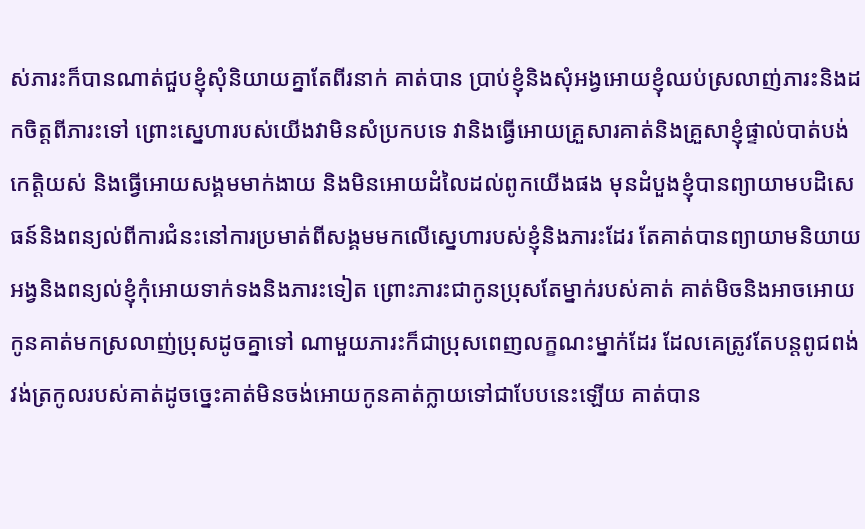ស់ភារះក៏បានណាត់ជួបខ្ញុំសុំនិយាយគ្នាតែពីរនាក់ គាត់បាន ប្រាប់ខ្ញុំនិងសុំអង្វអោយខ្ញុំឈប់ស្រលាញ់ភារះនិងដកចិត្តពីភារះទៅ ព្រោះស្នេហារបស់យើងវាមិនសំប្រកបទេ វានិងធ្វើអោយគ្រួសារគាត់និងគ្រួសាខ្ញុំផ្ទាល់បាត់បង់កេត្តិយស់ និងធ្វើអោយសង្គមមាក់ងាយ និងមិនអោយដំលៃដល់ពូកយើងផង មុនដំបួងខ្ញុំបានព្យាយាមបដិសេធន៍និងពន្យល់ពីការជំនះនៅការប្រមាត់ពីសង្គមមកលើស្នេហារបស់ខ្ញុំនិងភារះដែរ តែគាត់បានព្យាយាមនិយាយអង្វនិងពន្យល់ខ្ញុំកុំអោយទាក់ទងនិងភារះទៀត ព្រោះភារះជាកូនប្រុសតែម្នាក់របស់គាត់ គាត់មិចនិងអាចអោយកូនគាត់មកស្រលាញ់ប្រុសដូចគ្នាទៅ ណាមួយភារះក៏ជាប្រុសពេញលក្ខណះម្នាក់ដែរ ដែលគេត្រូវតែបន្តពូជពង់វង់ត្រកូលរបស់គាត់ដូចច្នេះគាត់មិនចង់អោយកូនគាត់ក្លាយទៅជាបែបនេះឡើយ គាត់បាន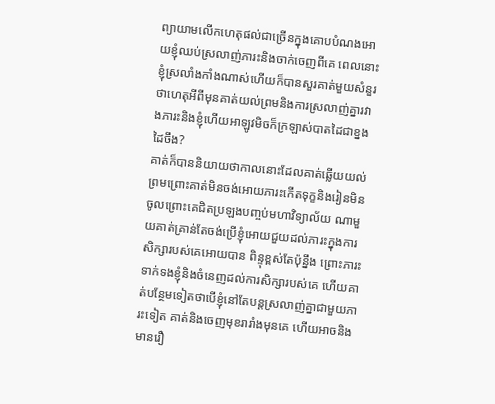ព្យាយាមលើកហេតុផល់ជាច្រើនក្នុងគោបបំណងអោយខ្ញុំឈប់ស្រលាញ់ភារះនិងចាក់ចេញពីគេ ពេលនោះខ្ញុំស្រលាំងកាំងណាស់ហើយក៏បានសួរគាត់មួយសំនួរថាហេតុអីពីមុនគាត់យល់ព្រមនិងការស្រលាញ់គ្នារវាងភារះនិងខ្ញុំហើយអាឡូវមិចក៏ក្រឡាស់បាតដៃជាខ្នងដៃចឹង?
គាត់ក៏បាននិយាយថាកាលនោះដែលគាត់ឆ្លើយយល់ព្រមព្រោះគាត់មិនចង់អោយភារះកើតទុក្ខនិងរៀនមិនចូលព្រោះគេជិតប្រឡងបញ្ចប់មហាវិទ្យាល័យ ណាមួយគាត់គ្រាន់តែចង់ប្រើខ្ញុំអោយជួយដល់ភារះក្នុងការសិក្សារបស់គេអោយបាន ពិន្ទុខ្ពស់តែប៉ុន្នឹង ព្រោះភារះទាក់ទងខ្ញុំនិងចំនេញដល់ការសិក្សារបស់គេ ហើយគាត់បន្ថែមទៀតថាបើខ្ញុំនៅតែបន្តស្រលាញ់គ្នាជាមួយភារះទៀត គាត់និងចេញមុខរារាំងមុនគេ ហើយអាចនិងមានរឿ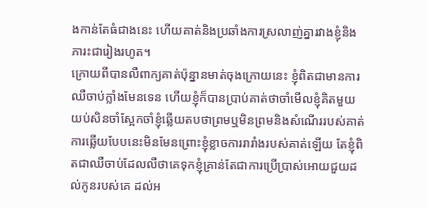ងកាន់តែធំជាងនេះ ហើយគាត់និងប្រឆាំងការស្រលាញ់គ្នារវាងខ្ញុំនិងភារះជារៀងរហូត។
ក្រោយពីបានលឺពាក្យគាត់ប៉ុន្នានមាត់ចុងក្រោយនេះ ខ្ញុំពិតជាមានការឈឺចាប់ក្លាំងមែនទេន ហើយខ្ញុំក៏បានប្រាប់គាត់ថាចាំមើលខ្ញុំគិតមួយយប់សិនចាំស្អែកចាំខ្ញុំឆ្លើយតបថាព្រមឬមិនព្រមនិងសំណើររបស់គាត់ ការឆ្លើយបែបនេះមិនមែនព្រោះខ្ញុំខ្លាចការរារាំងរបស់គាត់ឡើយ តែខ្ញុំពិតជាឈឺចាប់ដែលលឺថាគេទុកខ្ញុំគ្រាន់តែជាការប្រើប្រាស់អោយជួយដល់កូនរបស់គេ ដល់អ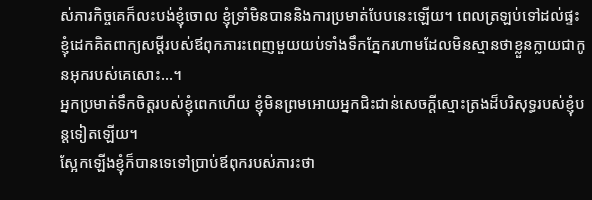ស់ភារកិច្ចគេក៏លះបង់ខ្ញុំចោល ខ្ញុំទ្រាំមិនបាននិងការប្រមាត់បែបនេះឡើយ។ ពេលត្រឡប់ទៅដល់ផ្ទះខ្ញុំដេកគិតពាក្យសម្ដីរបស់ឪពុកភារះពេញមួយយប់ទាំងទឹកភ្នែករហាមដែលមិនស្មានថាខ្លួនក្លាយជាកូនអុករបស់គេសោះ...។
អ្នកប្រមាត់ទឹកចិត្តរបស់ខ្ញុំពេកហើយ ខ្ញុំមិនព្រមអោយអ្នកជិះជាន់សេចក្ដីស្មោះត្រងដ៏បរិសុទ្ធរបស់ខ្ញុំបន្តទៀតឡើយ។
ស្អែកឡើងខ្ញុំក៏បានទេទៅប្រាប់ឪពុករបស់ភារះថា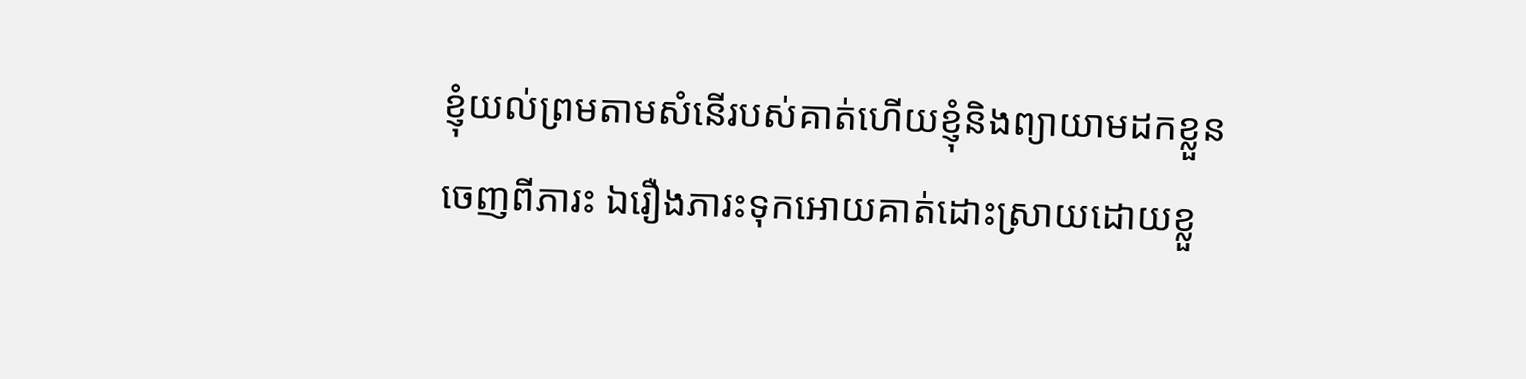ខ្ញុំយល់ព្រមតាមសំនើរបស់គាត់ហើយខ្ញុំនិងព្យាយាមដកខ្លួនចេញពីភារះ ឯរឿងភារះទុកអោយគាត់ដោះស្រាយដោយខ្លួ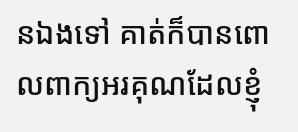នឯងទៅ គាត់ក៏បានពោលពាក្យអរគុណដែលខ្ញុំ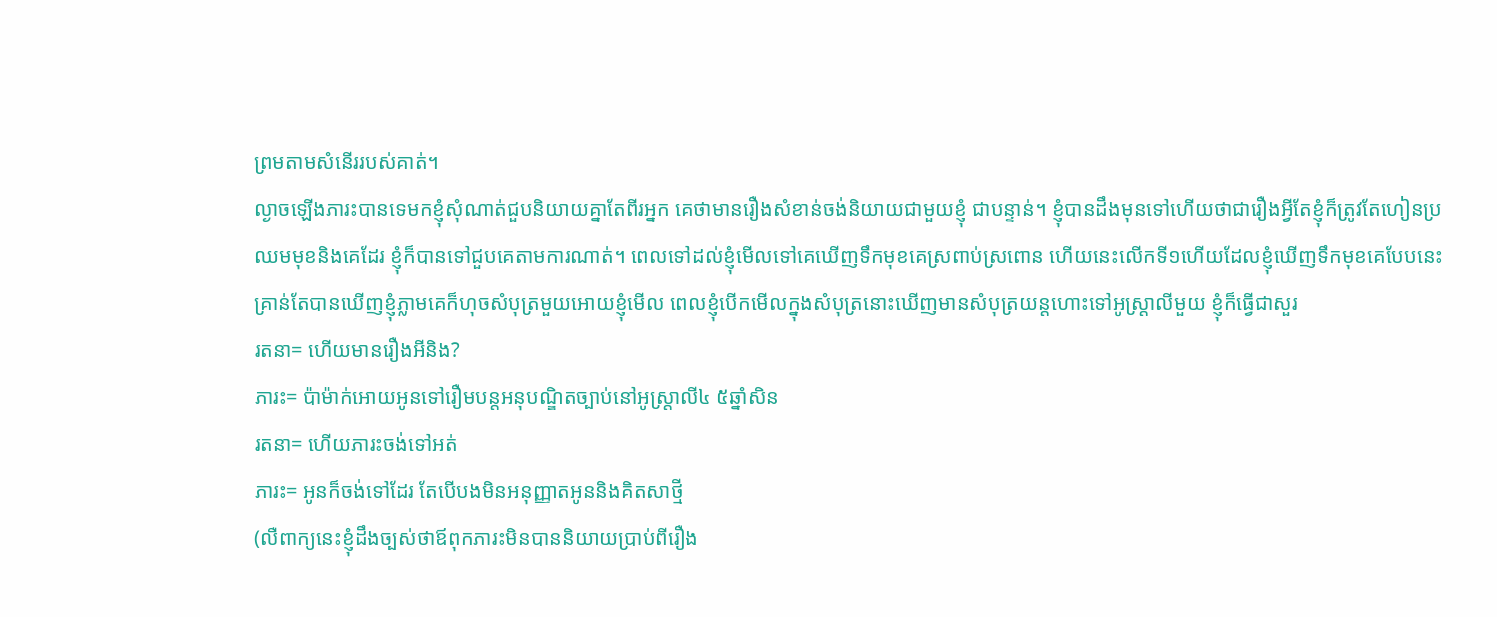ព្រមតាមសំនើររបស់គាត់។
ល្ងាចឡើងភារះបានទេមកខ្ញុំសុំណាត់ជួបនិយាយគ្នាតែពីរអ្នក គេថាមានរឿងសំខាន់ចង់និយាយជាមួយខ្ញុំ ជាបន្ទាន់។ ខ្ញុំបានដឹងមុនទៅហើយថាជារឿងអ្វីតែខ្ញុំក៏ត្រូវតែហៀនប្រឈមមុខនិងគេដែរ ខ្ញុំក៏បានទៅជួបគេតាមការណាត់។ ពេលទៅដល់ខ្ញុំមើលទៅគេឃើញទឹកមុខគេស្រពាប់ស្រពោន ហើយនេះលើកទី១ហើយដែលខ្ញុំឃើញទឹកមុខគេបែបនេះ
គ្រាន់តែបានឃើញខ្ញុំភ្លាមគេក៏ហុចសំបុត្រមួយអោយខ្ញុំមើល ពេលខ្ញុំបើកមើលក្នុងសំបុត្រនោះឃើញមានសំបុត្រយន្តហោះទៅអូស្រ្តាលីមួយ ខ្ញុំក៏ធ្វើជាសួរ
រតនា= ហើយមានរឿងអីនិង?
ភារះ= ប៉ាម៉ាក់អោយអូនទៅរឿមបន្តអនុបណ្ឌិតច្បាប់នៅអូស្រ្តាលី៤ ៥ឆ្នាំសិន
រតនា= ហើយភារះចង់ទៅអត់
ភារះ= អូនក៏ចង់ទៅដែរ តែបើបងមិនអនុញ្ញាតអូននិងគិតសាថ្មី
(លឺពាក្យនេះខ្ញុំដឹងច្បស់ថាឪពុកភារះមិនបាននិយាយប្រាប់ពីរឿង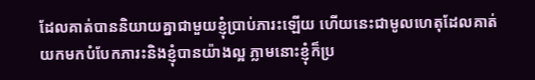ដែលគាត់បាននិយាយគ្នាជាមួយខ្ញុំប្រាប់ភារះឡើយ ហើយនេះជាមូលហេតុដែលគាត់យកមកបំបែកភារះនិងខ្ញុំបានយ៉ាងល្អ ភ្លាមនោះខ្ញុំក៏ប្រ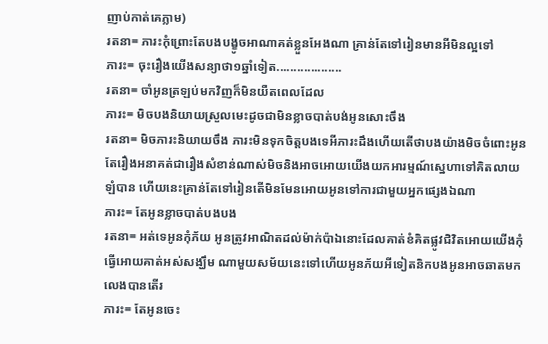ញាប់កាត់គេភ្លាម)
រតនា= ភារះកុំព្រោះតែបងបង្ខូចអាណាគត់ខ្លួនអែងណា គ្រាន់តែទៅរៀនមានអីមិនល្អទៅ
ភារះ= ចុះរឿងយើងសន្យាថា១ឆ្នាំទៀត...................
រតនា= ចាំអូនត្រឡប់មកវិញក៏មិនយឺតពេលដែល
ភារះ= មិចបងនិយាយស្រួលមេះដូចជាមិនខ្លាចបាត់បង់អូនសោះចឹង
រតនា= មិចភារះនិយាយចឹង ភារះមិនទុកចិត្តបងទេអីភារះដឹងហើយតើថាបងយ៉ាងមិចចំពោះអូន តែរឿងអនាគត់ជារឿងសំខាន់ណាស់មិចនិងអាចអោយយើងយកអារម្មណ៍ស្នេហាទៅគិតលាយឡំបាន ហើយនេះគ្រាន់តែទៅរៀនតើមិនមែនអោយអូនទៅការជាមួយអ្នកផ្សេងឯណា
ភារះ= តែអូនខ្លាចបាត់បងបង
រតនា= អត់ទេអូនកុំភ័យ អូនត្រូវអាណិតដល់ម៉ាក់ប៉ាឯនោះដែលគាត់ខំគិតផ្លូវជិវិតអោយយើងកុំធ្វើអោយគាត់អស់សង្ឃឹម ណាមួយសម័យនេះទៅហើយអូនភ័យអីទៀតនិកបងអូនអាចឆាតមកលេងបានតើរ
ភារះ= តែអូនចេះ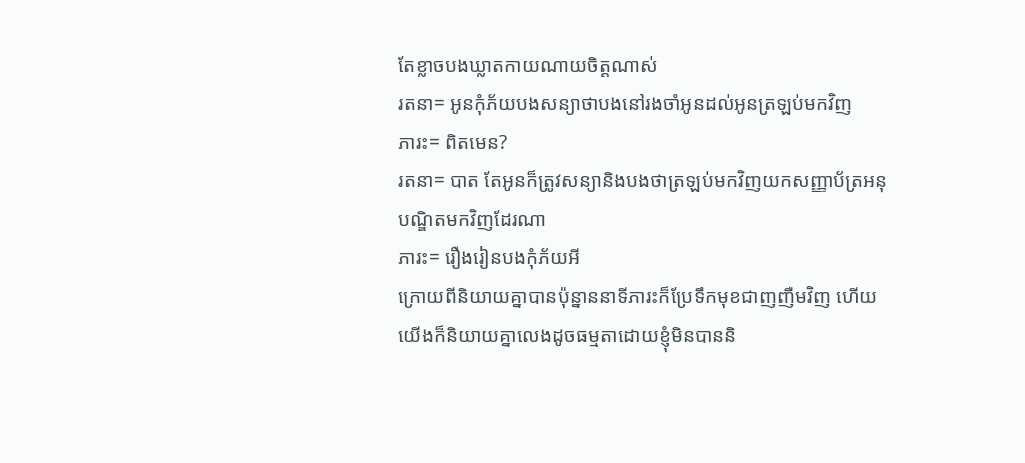តែខ្លាចបងឃ្លាតកាយណាយចិត្តណាស់
រតនា= អូនកុំភ័យបងសន្យាថាបងនៅរងចាំអូនដល់អូនត្រឡប់មកវិញ
ភារះ= ពិតមេន?
រតនា= បាត តែអូនក៏ត្រូវសន្យានិងបងថាត្រឡប់មកវិញយកសញ្ញាប័ត្រអនុបណ្ឌិតមកវិញដែរណា
ភារះ= រឿងរៀនបងកុំភ័យអី
ក្រោយពីនិយាយគ្នាបានប៉ុន្នាននាទីភារះក៏ប្រែទឹកមុខជាញញឺមវិញ ហើយយើងក៏និយាយគ្នាលេងដូចធម្មតាដោយខ្ញុំមិនបាននិ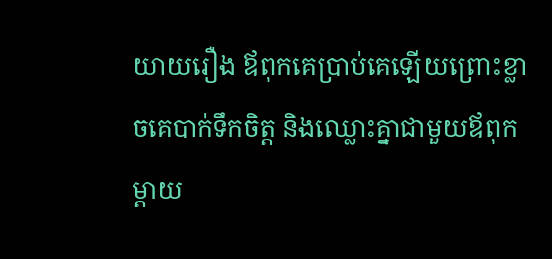យាយរឿង ឪពុកគេប្រាប់គេឡើយព្រោះខ្លាចគេបាក់ទឹកចិត្ត និងឈ្លោះគ្នាជាមួយឪពុកម្ដាយ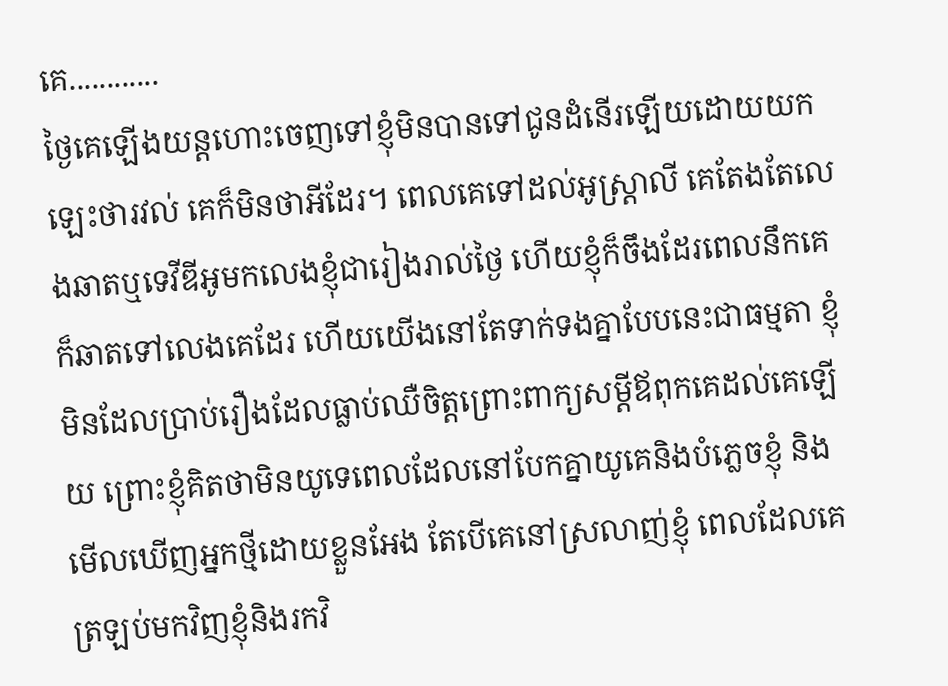គេ............
ថ្ងៃគេឡើងយន្តហោះចេញទៅខ្ញុំមិនបានទៅជូនដំនើរឡើយដោយយកឡេះថារវល់ គេក៏មិនថាអីដែរ។ ពេលគេទៅដល់អូស្រ្តាលី គេតែងតែលេងឆាតឬទេវីឌីអូមកលេងខ្ញុំជារៀងរាល់ថ្ងៃ ហើយខ្ញុំក៏ចឹងដែរពេលនឹកគេក៏ឆាតទៅលេងគេដែរ ហើយយើងនៅតែទាក់ទងគ្នាបែបនេះជាធម្មតា ខ្ញុំមិនដែលប្រាប់រឿងដែលធ្លាប់ឈឺចិត្តព្រោះពាក្យសម្ដីឪពុកគេដល់គេឡើយ ព្រោះខ្ញុំគិតថាមិនយូទេពេលដែលនៅបែកគ្នាយូគេនិងបំភ្លេចខ្ញុំ និងមើលឃើញអ្នកថ្មីដោយខ្លួនអែង តែបើគេនៅស្រលាញ់ខ្ញុំ ពេលដែលគេត្រឡប់មកវិញខ្ញុំនិងរកវិ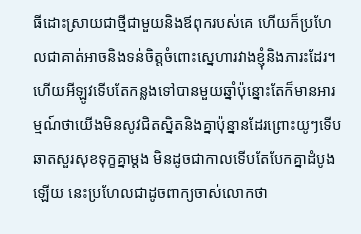ធីដោះស្រាយជាថ្មីជាមួយនិងឪពុករបស់គេ ហើយក៏ប្រហែលជាគាត់អាចនិងទន់ចិត្តចំពោះស្នេហារវាងខ្ញុំនិងភារះដែរ។
ហើយអីឡូវទើបតែកន្លងទៅបានមួយឆ្នាំប៉ុន្នោះតែក៏មានអារម្មណ៍ថាយើងមិនសូវជិតស្និតនិងគ្នាប៉ុន្នានដែរព្រោះយូៗទើបឆាតសួរសុខទុក្ខគ្នាម្ដង មិនដូចជាកាលទើបតែបែកគ្នាដំបូងឡើយ នេះប្រហែលជាដូចពាក្យចាស់លោកថា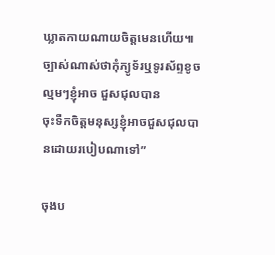ឃ្លាតកាយណាយចិត្តមេនហើយ៕
ច្បាស់ណាស់ថាកុំភ្យូទ័រឬទូរស័ព្ទខូចល្មមៗខ្ញុំអាច ជួសជុលបាន
ចុះទឺកចិត្តមនុស្សខ្ញុំអាចជួសជុលបានដោយរបៀបណាទៅ”

ចុងប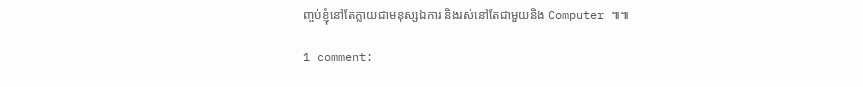ញ្ចប់ខ្ញុំនៅតែក្លាយជាមនុស្សឯការ និងរស់នៅតែជាមួយនិង Computer ៕៕

1 comment: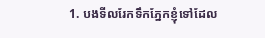1. បងទីលរែកទឹកភ្នែកខ្ញុំទៅដែល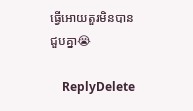ធ្វើអោយតួរមិនបានជួបគ្នា😭

    ReplyDelete